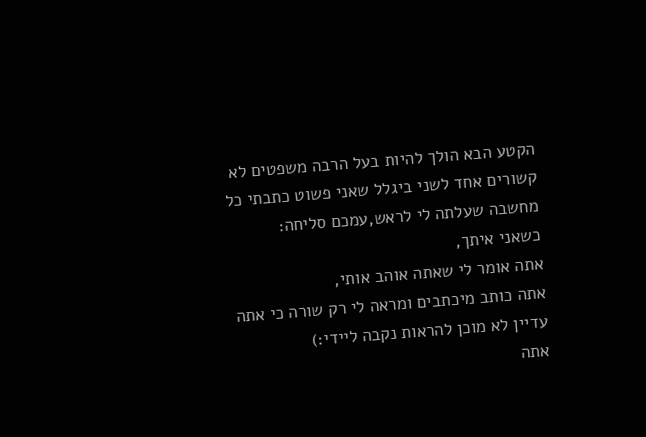הקטע הבא הולך להיות בעל הרבה משפטים לא קשורים אחד לשני ביגלל שאני פשוט כתבתי כל מחשבה שעלתה לי לראש,עמכם סליחה:
כשאני איתך,
אתה אומר לי שאתה אוהב אותי,
אתה כותב מיכתבים ומראה לי רק שורה כי אתה עדיין לא מוכן להראות נקבה ליידי:)
אתה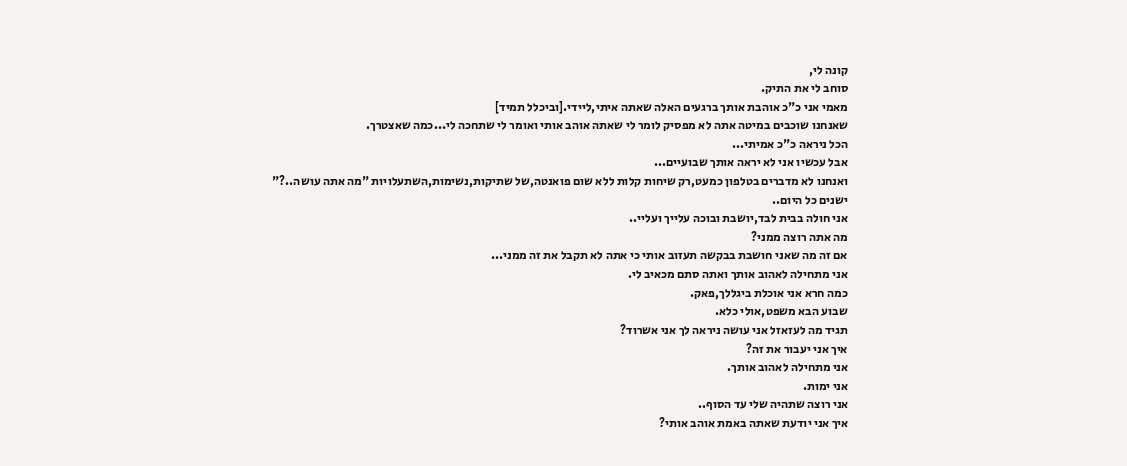קונה לי,
סוחב לי את התיק.
מאמי אני כ"כ אוהבת אותך ברגעים האלה שאתה איתי,ליידי.[וביכלל תמיד]
שאנחנו שוכבים במיטה אתה לא מפסיק לומר לי שאתה אוהב אותי ואומר לי שתחכה לי...כמה שאצטרך.
הכל ניראה כ"כ אמיתי...
אבל עכשיו אני לא יראה אותך שבועיים...
ואנחנו לא מדברים בטלפון כמעט,רק שיחות קלות ללא שום פואנטה,של שתיקות,נשימות,השתעלויות "מה אתה עושה..?"
ישנים כל היום..
אני חולה בבית לבד,יושבת ובוכה עלייך ועליי..
מה אתה רוצה ממני?
אם זה מה שאני חושבת בבקשה תעזוב אותי כי אתה לא תקבל את זה ממני...
אני מתחילה לאהוב אותך ואתה סתם מכאיב לי.
כמה חרא אני אוכלת ביגללך,פאק.
שבוע הבא משפט,אולי כלא.
תגיד מה לעזאזל אני עושה ניראה לך אני אשרוד?
איך אני יעבור את זה?
אני מתחילה לאהוב אותך.
אני ימות.
אני רוצה שתהיה שלי עד הסוף..
איך אני יודעת שאתה באמת אוהב אותי?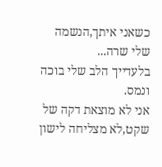כשאני איתך,הנשמה שלי שרה...
בלעדייך הלב שלי בוכה ונמס.
אני לא מוצאת דקה של שקט,לא מצליחה לישון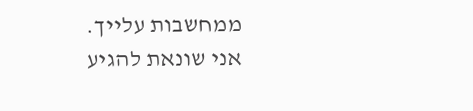ממחשבות עלייך.
אני שונאת להגיע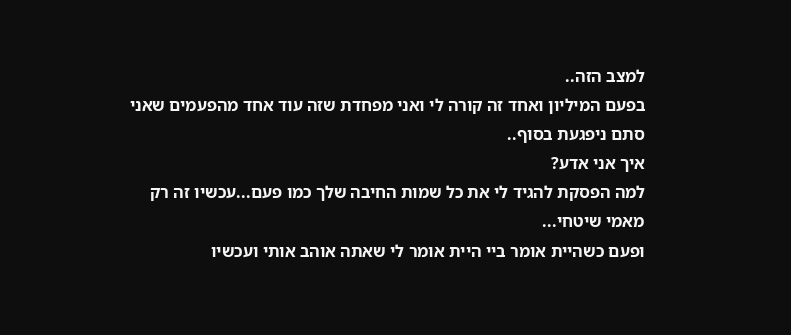למצב הזה..
בפעם המיליון ואחד זה קורה לי ואני מפחדת שזה עוד אחד מהפעמים שאני סתם ניפגעת בסוף..
איך אני אדע?
למה הפסקת להגיד לי את כל שמות החיבה שלך כמו פעם...עכשיו זה רק מאמי שיטחי...
ופעם כשהיית אומר ביי היית אומר לי שאתה אוהב אותי ועכשיו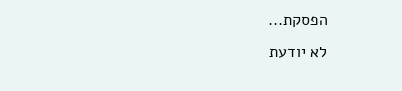הפסקת...
לא יודעת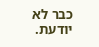כבר לא יודעת.